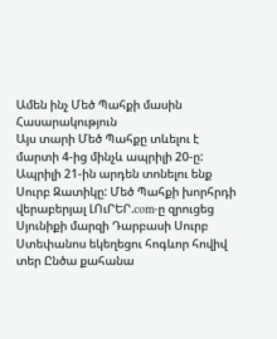Ամեն ինչ Մեծ Պահքի մասին
Հասարակություն
Այս տարի Մեծ Պահքը տևելու է մարտի 4-ից մինչև ապրիլի 20-ը: Ապրիլի 21-ին արդեն տոնելու ենք Սուրբ Զատիկը: Մեծ Պահքի խորհրդի վերաբերյալ ԼՈւՐԵՐ.com-ը զրուցեց Սյունիքի մարզի Դարբասի Սուրբ Ստեփանոս եկեղեցու հոգևոր հովիվ տեր Ընծա քահանա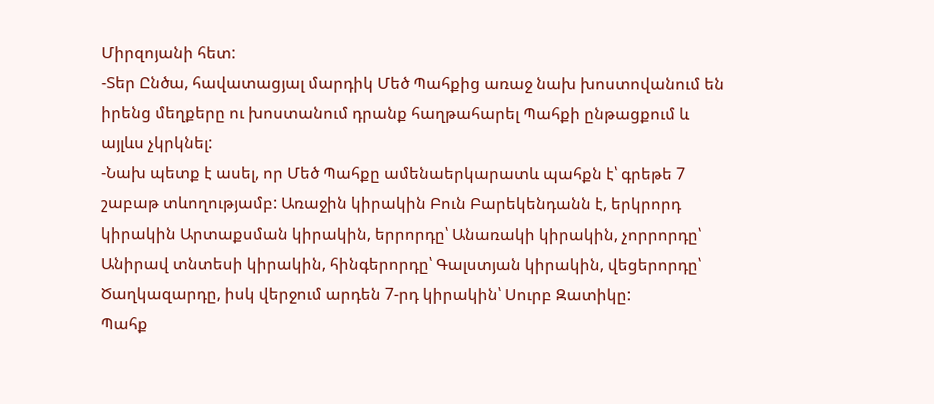Միրզոյանի հետ:
-Տեր Ընծա, հավատացյալ մարդիկ Մեծ Պահքից առաջ նախ խոստովանում են իրենց մեղքերը ու խոստանում դրանք հաղթահարել Պահքի ընթացքում և այլևս չկրկնել:
-Նախ պետք է ասել, որ Մեծ Պահքը ամենաերկարատև պահքն է՝ գրեթե 7 շաբաթ տևողությամբ: Առաջին կիրակին Բուն Բարեկենդանն է, երկրորդ կիրակին Արտաքսման կիրակին, երրորդը՝ Անառակի կիրակին, չորրորդը՝ Անիրավ տնտեսի կիրակին, հինգերորդը՝ Գալստյան կիրակին, վեցերորդը՝ Ծաղկազարդը, իսկ վերջում արդեն 7-րդ կիրակին՝ Սուրբ Զատիկը:
Պահք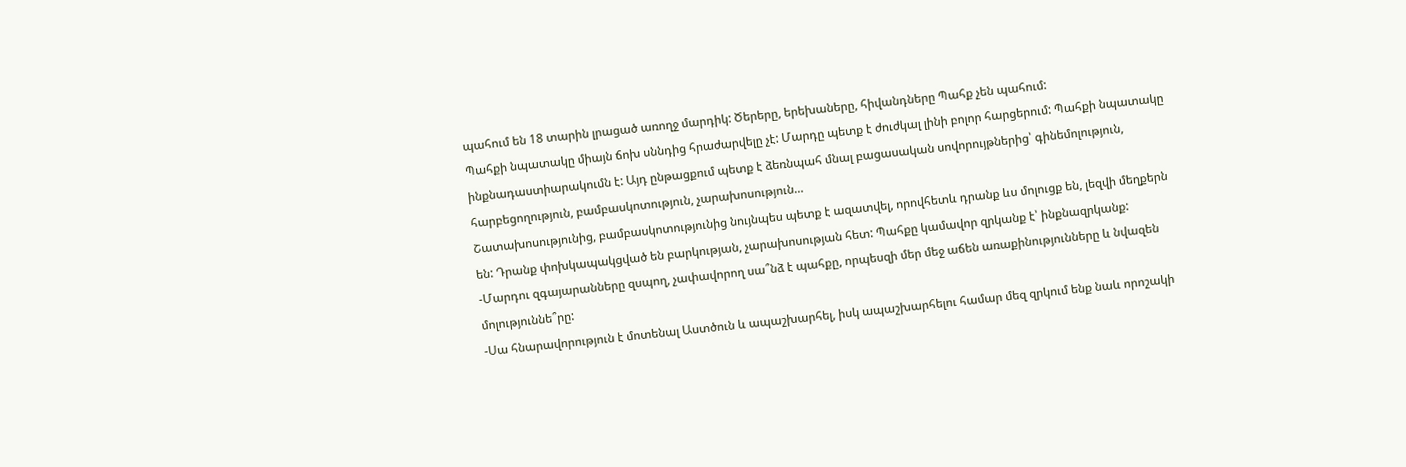պահում են 18 տարին լրացած առողջ մարդիկ: Ծերերը, երեխաները, հիվանդները Պահք չեն պահում:
Պահքի նպատակը միայն ճոխ սննդից հրաժարվելը չէ: Մարդը պետք է ժուժկալ լինի բոլոր հարցերում: Պահքի նպատակը ինքնադաստիարակումն է: Այդ ընթացքում պետք է ձեռնպահ մնալ բացասական սովորույթներից՝ գինեմոլություն, հարբեցողություն, բամբասկոտություն, չարախոսություն…
Շատախոսությունից, բամբասկոտությունից նույնպես պետք է ազատվել, որովհետև դրանք ևս մոլուցք են, լեզվի մեղքերն են: Դրանք փոխկապակցված են բարկության, չարախոսության հետ: Պահքը կամավոր զրկանք է՝ ինքնազրկանք:
-Մարդու զգայարանները զսպող, չափավորող սա՞նձ է պահքը, որպեսզի մեր մեջ աճեն առաքինությունները և նվազեն մոլություննե՞րը:
-Սա հնարավորություն է մոտենալ Աստծուն և ապաշխարհել, իսկ ապաշխարհելու համար մեզ զրկում ենք նաև որոշակի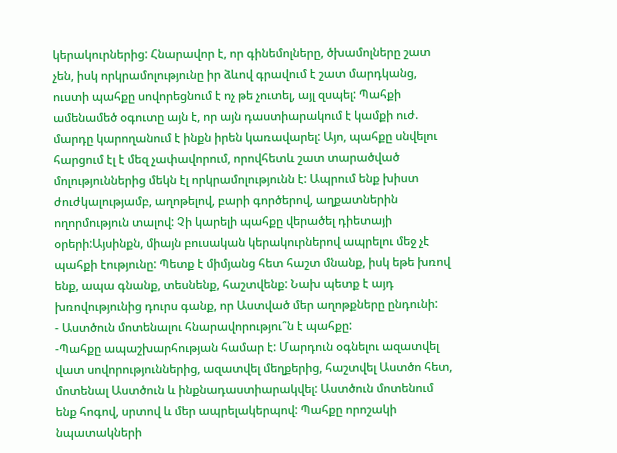կերակուրներից: Հնարավոր է, որ գինեմոլները, ծխամոլները շատ չեն, իսկ որկրամոլությունը իր ձևով գրավում է շատ մարդկանց, ուստի պահքը սովորեցնում է ոչ թե չուտել, այլ զսպել: Պահքի ամենամեծ օգուտը այն է, որ այն դաստիարակում է կամքի ուժ. մարդը կարողանում է ինքն իրեն կառավարել: Այո, պահքը սնվելու հարցում էլ է մեզ չափավորում, որովհետև շատ տարածված մոլություններից մեկն էլ որկրամոլությունն է: Ապրում ենք խիստ ժուժկալությամբ, աղոթելով, բարի գործերով, աղքատներին ողորմություն տալով: Չի կարելի պահքը վերածել դիետայի օրերի:Այսինքն, միայն բուսական կերակուրներով ապրելու մեջ չէ պահքի էությունը: Պետք է միմյանց հետ հաշտ մնանք, իսկ եթե խռով ենք, ապա գնանք, տեսնենք, հաշտվենք: Նախ պետք է այդ խռովությունից դուրս գանք, որ Աստված մեր աղոթքները ընդունի:
- Աստծուն մոտենալու հնարավորությու՞ն է պահքը:
-Պահքը ապաշխարհության համար է: Մարդուն օգնելու ազատվել վատ սովորություններից, ազատվել մեղքերից, հաշտվել Աստծո հետ, մոտենալ Աստծուն և ինքնադաստիարակվել: Աստծուն մոտենում ենք հոգով, սրտով և մեր ապրելակերպով: Պահքը որոշակի նպատակների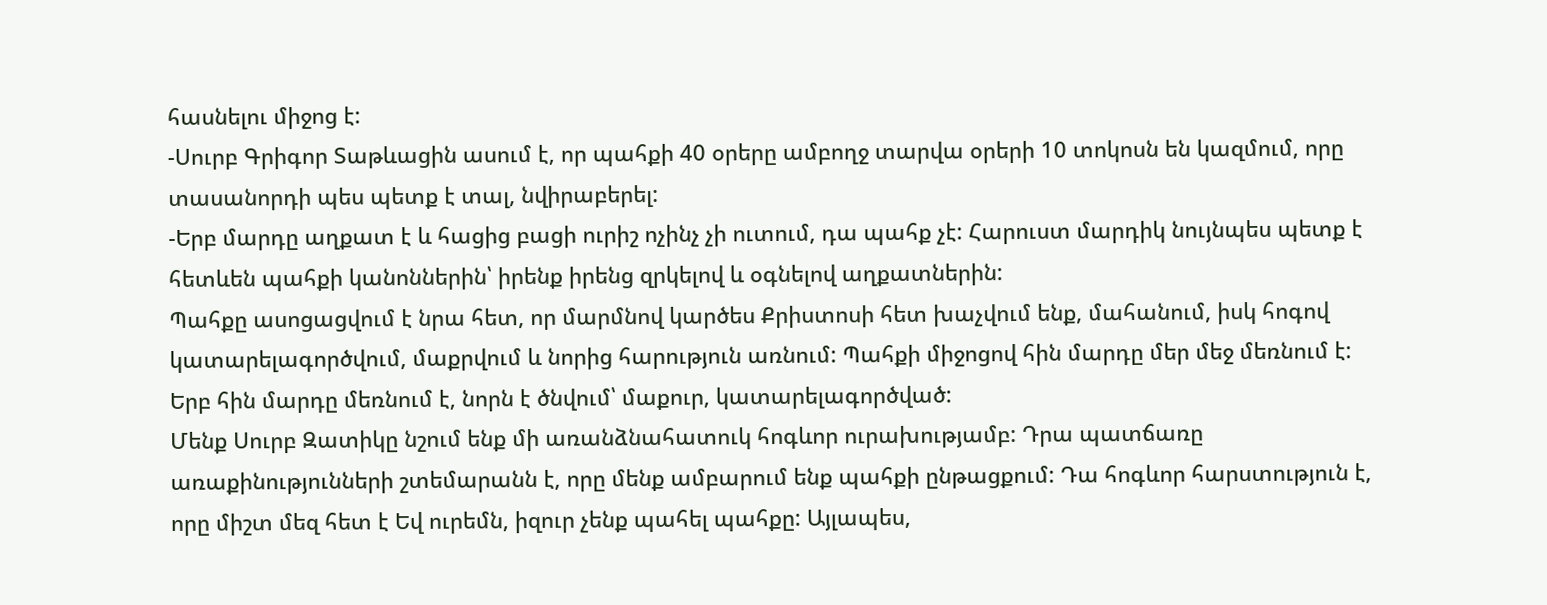հասնելու միջոց է:
-Սուրբ Գրիգոր Տաթևացին ասում է, որ պահքի 40 օրերը ամբողջ տարվա օրերի 10 տոկոսն են կազմում, որը տասանորդի պես պետք է տալ, նվիրաբերել:
-Երբ մարդը աղքատ է և հացից բացի ուրիշ ոչինչ չի ուտում, դա պահք չէ: Հարուստ մարդիկ նույնպես պետք է հետևեն պահքի կանոններին՝ իրենք իրենց զրկելով և օգնելով աղքատներին:
Պահքը ասոցացվում է նրա հետ, որ մարմնով կարծես Քրիստոսի հետ խաչվում ենք, մահանում, իսկ հոգով կատարելագործվում, մաքրվում և նորից հարություն առնում: Պահքի միջոցով հին մարդը մեր մեջ մեռնում է: Երբ հին մարդը մեռնում է, նորն է ծնվում՝ մաքուր, կատարելագործված:
Մենք Սուրբ Զատիկը նշում ենք մի առանձնահատուկ հոգևոր ուրախությամբ: Դրա պատճառը առաքինությունների շտեմարանն է, որը մենք ամբարում ենք պահքի ընթացքում: Դա հոգևոր հարստություն է, որը միշտ մեզ հետ է Եվ ուրեմն, իզուր չենք պահել պահքը: Այլապես,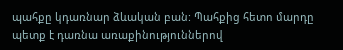պահքը կդառնար ձևական բան: Պահքից հետո մարդը պետք է դառնա առաքինություններով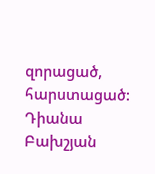զորացած, հարստացած:
Դիանա Բախշյան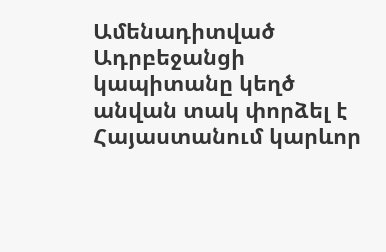Ամենադիտված
Ադրբեջանցի կապիտանը կեղծ անվան տակ փորձել է Հայաստանում կարևոր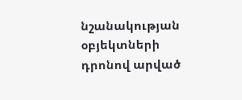նշանակության օբյեկտների դրոնով արված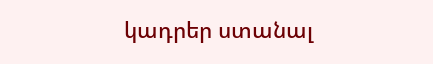կադրեր ստանալ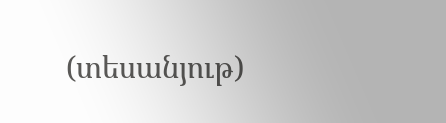(տեսանյութ)